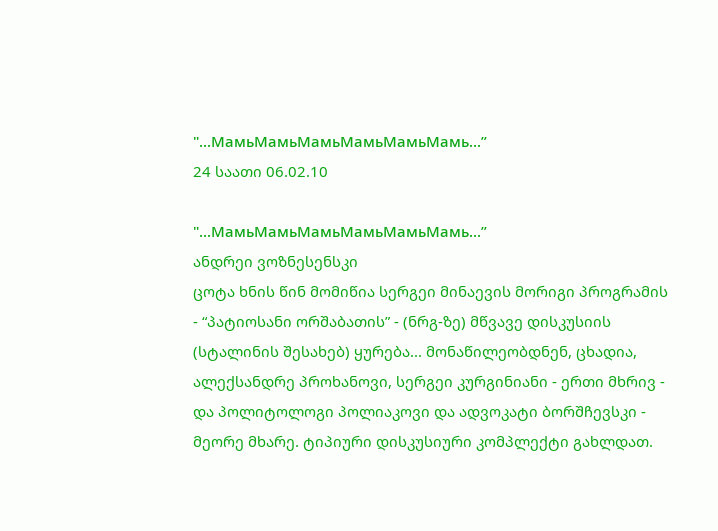"...МамьМамьМамьМамьМамьМамь...”
24 საათი 06.02.10

"...МамьМамьМамьМамьМамьМамь...”
ანდრეი ვოზნესენსკი
ცოტა ხნის წინ მომიწია სერგეი მინაევის მორიგი პროგრამის - “პატიოსანი ორშაბათის” - (ნრგ-ზე) მწვავე დისკუსიის (სტალინის შესახებ) ყურება... მონაწილეობდნენ, ცხადია, ალექსანდრე პროხანოვი, სერგეი კურგინიანი - ერთი მხრივ - და პოლიტოლოგი პოლიაკოვი და ადვოკატი ბორშჩევსკი - მეორე მხარე. ტიპიური დისკუსიური კომპლექტი გახლდათ.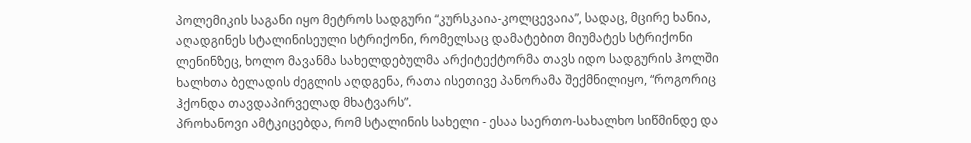პოლემიკის საგანი იყო მეტროს სადგური “კურსკაია-კოლცევაია”, სადაც, მცირე ხანია, აღადგინეს სტალინისეული სტრიქონი, რომელსაც დამატებით მიუმატეს სტრიქონი ლენინზეც, ხოლო მავანმა სახელდებულმა არქიტექტორმა თავს იდო სადგურის ჰოლში ხალხთა ბელადის ძეგლის აღდგენა, რათა ისეთივე პანორამა შექმნილიყო, “როგორიც ჰქონდა თავდაპირველად მხატვარს”.
პროხანოვი ამტკიცებდა, რომ სტალინის სახელი - ესაა საერთო-სახალხო სიწმინდე და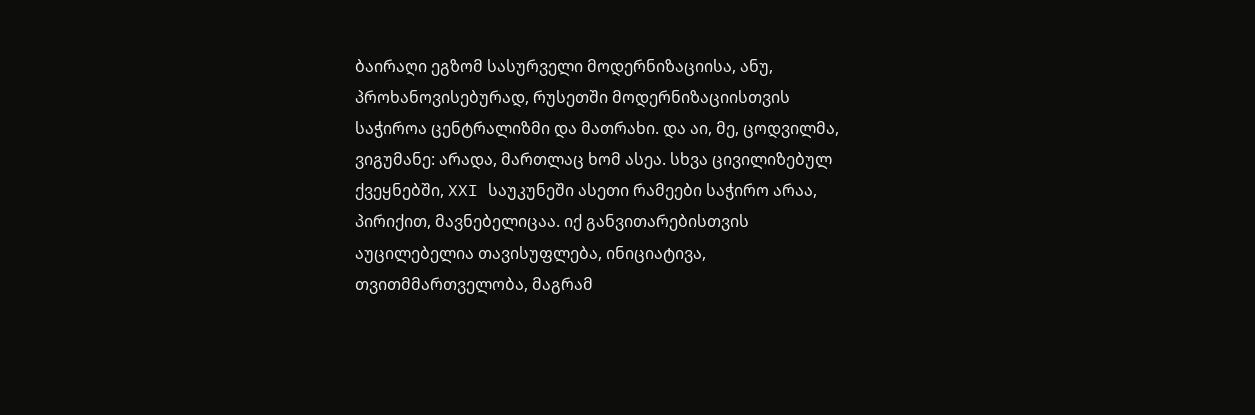ბაირაღი ეგზომ სასურველი მოდერნიზაციისა, ანუ, პროხანოვისებურად, რუსეთში მოდერნიზაციისთვის საჭიროა ცენტრალიზმი და მათრახი. და აი, მე, ცოდვილმა, ვიგუმანე: არადა, მართლაც ხომ ასეა. სხვა ცივილიზებულ ქვეყნებში, XXI საუკუნეში ასეთი რამეები საჭირო არაა, პირიქით, მავნებელიცაა. იქ განვითარებისთვის აუცილებელია თავისუფლება, ინიციატივა, თვითმმართველობა, მაგრამ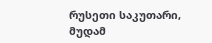რუსეთი საკუთარი, მუდამ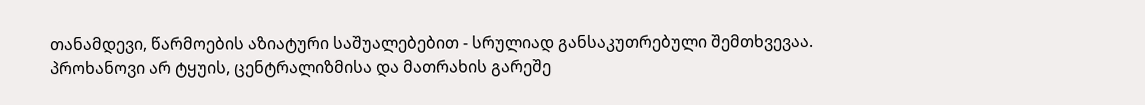თანამდევი, წარმოების აზიატური საშუალებებით - სრულიად განსაკუთრებული შემთხვევაა. პროხანოვი არ ტყუის, ცენტრალიზმისა და მათრახის გარეშე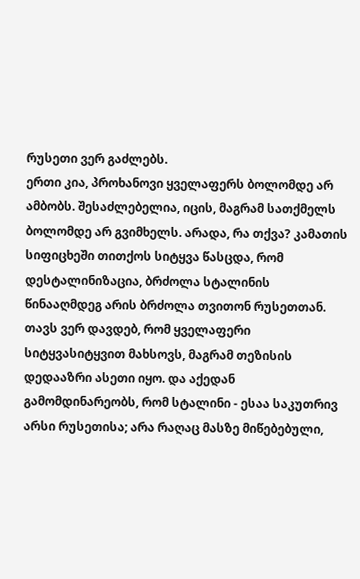რუსეთი ვერ გაძლებს.
ერთი კია, პროხანოვი ყველაფერს ბოლომდე არ ამბობს. შესაძლებელია, იცის, მაგრამ სათქმელს ბოლომდე არ გვიმხელს. არადა, რა თქვა? კამათის სიფიცხეში თითქოს სიტყვა წასცდა, რომ დესტალინიზაცია, ბრძოლა სტალინის წინააღმდეგ არის ბრძოლა თვითონ რუსეთთან. თავს ვერ დავდებ, რომ ყველაფერი სიტყვასიტყვით მახსოვს, მაგრამ თეზისის დედააზრი ასეთი იყო. და აქედან გამომდინარეობს, რომ სტალინი - ესაა საკუთრივ არსი რუსეთისა; არა რაღაც მასზე მიწებებული,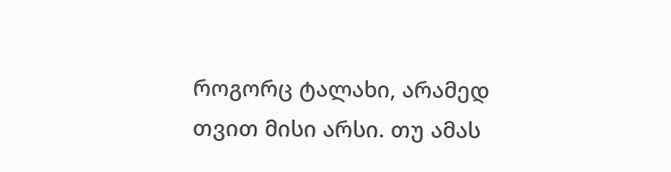როგორც ტალახი, არამედ თვით მისი არსი. თუ ამას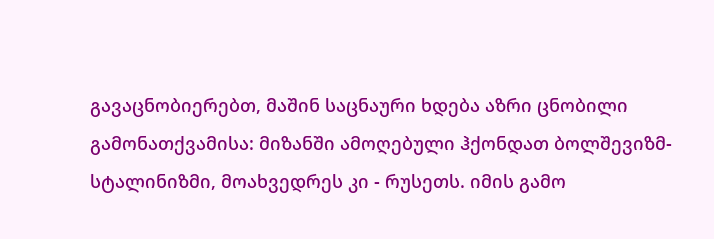გავაცნობიერებთ, მაშინ საცნაური ხდება აზრი ცნობილი გამონათქვამისა: მიზანში ამოღებული ჰქონდათ ბოლშევიზმ-სტალინიზმი, მოახვედრეს კი - რუსეთს. იმის გამო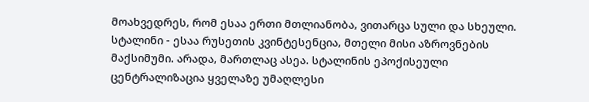მოახვედრეს, რომ ესაა ერთი მთლიანობა, ვითარცა სული და სხეული.
სტალინი - ესაა რუსეთის კვინტესენცია, მთელი მისი აზროვნების მაქსიმუმი. არადა, მართლაც ასეა. სტალინის ეპოქისეული ცენტრალიზაცია ყველაზე უმაღლესი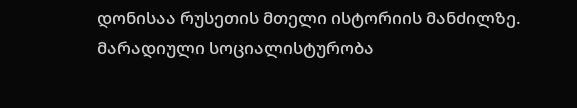დონისაა რუსეთის მთელი ისტორიის მანძილზე. მარადიული სოციალისტურობა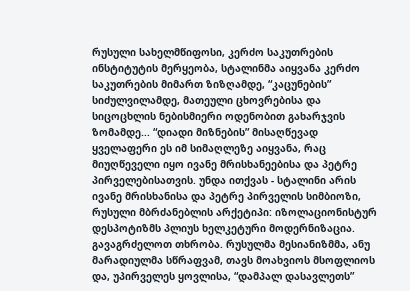რუსული სახელმწიფოსი, კერძო საკუთრების ინსტიტუტის მერყეობა, სტალინმა აიყვანა კერძო საკუთრების მიმართ ზიზღამდე, “კაცუნების” სიძულვილამდე, მათეული ცხოვრებისა და სიცოცხლის ნებისმიერი ოდენობით გახარჯვის ზომამდე... “დიადი მიზნების” მისაღწევად ყველაფერი ეს იმ სიმაღლეზე აიყვანა, რაც მიუღწეველი იყო ივანე მრისხანეებისა და პეტრე პირველებისათვის. უნდა ითქვას - სტალინი არის ივანე მრისხანისა და პეტრე პირველის სიმბიოზი, რუსული მბრძანებლის არქეტიპი: იზოლაციონისტურ დესპოტიზმს პლიუს ხელკეტური მოდერნიზაცია.
გავაგრძელოთ თხრობა. რუსულმა მესიანიზმმა, ანუ მარადიულმა სწრაფვამ, თავს მოახვიოს მსოფლიოს და, უპირველეს ყოვლისა, “დამპალ დასავლეთს”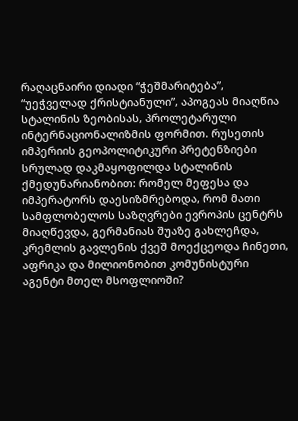რაღაცნაირი დიადი “ჭეშმარიტება”, “უეჭველად ქრისტიანული”, აპოგეას მიაღწია სტალინის ზეობისას, პროლეტარული ინტერნაციონალიზმის ფორმით. რუსეთის იმპერიის გეოპოლიტიკური პრეტენზიები სრულად დაკმაყოფილდა სტალინის ქმედუნარიანობით: რომელ მეფესა და იმპერატორს დაესიზმრებოდა, რომ მათი სამფლობელოს საზღვრები ევროპის ცენტრს მიაღწევდა, გერმანიას შუაზე გახლეჩდა, კრემლის გავლენის ქვეშ მოექცეოდა ჩინეთი, აფრიკა და მილიონობით კომუნისტური აგენტი მთელ მსოფლიოში?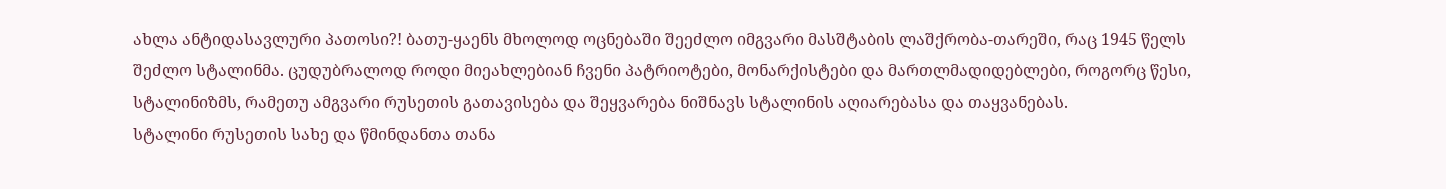ახლა ანტიდასავლური პათოსი?! ბათუ-ყაენს მხოლოდ ოცნებაში შეეძლო იმგვარი მასშტაბის ლაშქრობა-თარეში, რაც 1945 წელს შეძლო სტალინმა. ცუდუბრალოდ როდი მიეახლებიან ჩვენი პატრიოტები, მონარქისტები და მართლმადიდებლები, როგორც წესი, სტალინიზმს, რამეთუ ამგვარი რუსეთის გათავისება და შეყვარება ნიშნავს სტალინის აღიარებასა და თაყვანებას.
სტალინი რუსეთის სახე და წმინდანთა თანა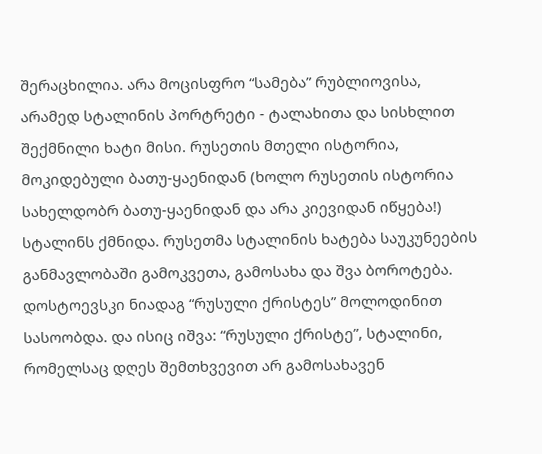შერაცხილია. არა მოცისფრო “სამება” რუბლიოვისა, არამედ სტალინის პორტრეტი - ტალახითა და სისხლით შექმნილი ხატი მისი. რუსეთის მთელი ისტორია, მოკიდებული ბათუ-ყაენიდან (ხოლო რუსეთის ისტორია სახელდობრ ბათუ-ყაენიდან და არა კიევიდან იწყება!) სტალინს ქმნიდა. რუსეთმა სტალინის ხატება საუკუნეების განმავლობაში გამოკვეთა, გამოსახა და შვა ბოროტება. დოსტოევსკი ნიადაგ “რუსული ქრისტეს” მოლოდინით სასოობდა. და ისიც იშვა: “რუსული ქრისტე”, სტალინი, რომელსაც დღეს შემთხვევით არ გამოსახავენ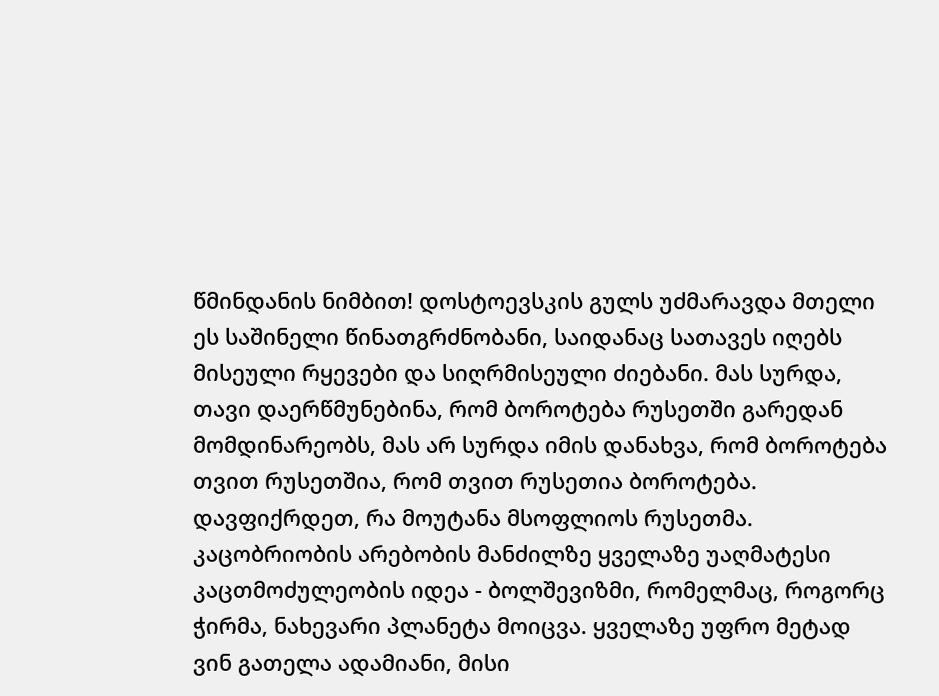წმინდანის ნიმბით! დოსტოევსკის გულს უძმარავდა მთელი ეს საშინელი წინათგრძნობანი, საიდანაც სათავეს იღებს მისეული რყევები და სიღრმისეული ძიებანი. მას სურდა, თავი დაერწმუნებინა, რომ ბოროტება რუსეთში გარედან მომდინარეობს, მას არ სურდა იმის დანახვა, რომ ბოროტება თვით რუსეთშია, რომ თვით რუსეთია ბოროტება.
დავფიქრდეთ, რა მოუტანა მსოფლიოს რუსეთმა. კაცობრიობის არებობის მანძილზე ყველაზე უაღმატესი კაცთმოძულეობის იდეა - ბოლშევიზმი, რომელმაც, როგორც ჭირმა, ნახევარი პლანეტა მოიცვა. ყველაზე უფრო მეტად ვინ გათელა ადამიანი, მისი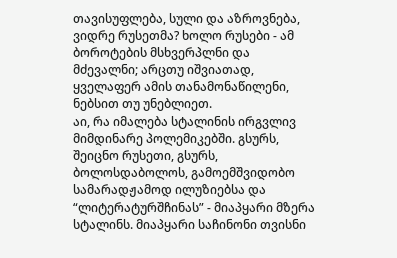თავისუფლება, სული და აზროვნება, ვიდრე რუსეთმა? ხოლო რუსები - ამ ბოროტების მსხვერპლნი და მძევალნი; არცთუ იშვიათად, ყველაფერ ამის თანამონაწილენი, ნებსით თუ უნებლიეთ.
აი, რა იმალება სტალინის ირგვლივ მიმდინარე პოლემიკებში. გსურს, შეიცნო რუსეთი, გსურს, ბოლოსდაბოლოს, გამოემშვიდობო სამარადჟამოდ ილუზიებსა და “ლიტერატურშჩინას” - მიაპყარი მზერა სტალინს. მიაპყარი საჩინონი თვისნი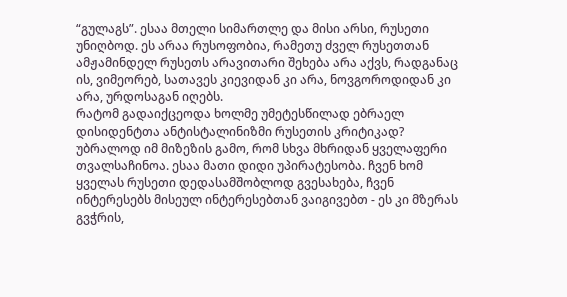“გულაგს”. ესაა მთელი სიმართლე და მისი არსი, რუსეთი უნიღბოდ. ეს არაა რუსოფობია, რამეთუ ძველ რუსეთთან ამჟამინდელ რუსეთს არავითარი შეხება არა აქვს, რადგანაც ის, ვიმეორებ, სათავეს კიევიდან კი არა, ნოვგოროდიდან კი არა, ურდოსაგან იღებს.
რატომ გადაიქცეოდა ხოლმე უმეტესწილად ებრაელ დისიდენტთა ანტისტალინიზმი რუსეთის კრიტიკად? უბრალოდ იმ მიზეზის გამო, რომ სხვა მხრიდან ყველაფერი თვალსაჩინოა. ესაა მათი დიდი უპირატესობა. ჩვენ ხომ ყველას რუსეთი დედასამშობლოდ გვესახება, ჩვენ ინტერესებს მისეულ ინტერესებთან ვაიგივებთ - ეს კი მზერას გვჭრის,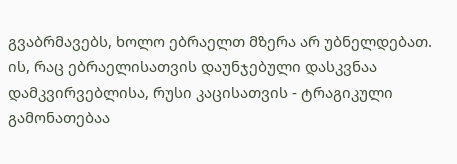გვაბრმავებს, ხოლო ებრაელთ მზერა არ უბნელდებათ. ის, რაც ებრაელისათვის დაუნჯებული დასკვნაა დამკვირვებლისა, რუსი კაცისათვის - ტრაგიკული გამონათებაა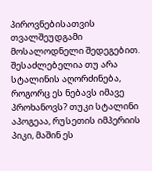პიროვნებისათვის თვალშეუდგამი მოსალოდნელი შედეგებით.
შესაძლებელია თუ არა სტალინის აღორძინება, როგორც ეს ნებავს იმავე პროხანოვს? თუკი სტალინი აპოგეაა, რუსეთის იმპერიის პიკი, მაშინ ეს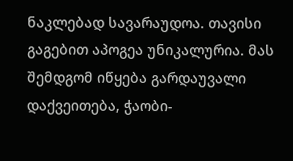ნაკლებად სავარაუდოა. თავისი გაგებით აპოგეა უნიკალურია. მას შემდგომ იწყება გარდაუვალი დაქვეითება, ჭაობი-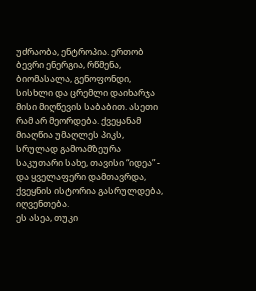უძრაობა, ენტროპია. ერთობ ბევრი ენერგია, რწმენა, ბიომასალა, გენოფონდი, სისხლი და ცრემლი დაიხარჯა მისი მიღწევის საბაბით. ასეთი რამ არ მეორდება. ქვეყანამ მიაღწია უმაღლეს პიკს, სრულად გამოამზეურა საკუთარი სახე, თავისი “იდეა” - და ყველაფერი დამთავრდა, ქვეყნის ისტორია გასრულდება, იღვენთება.
ეს ასეა, თუკი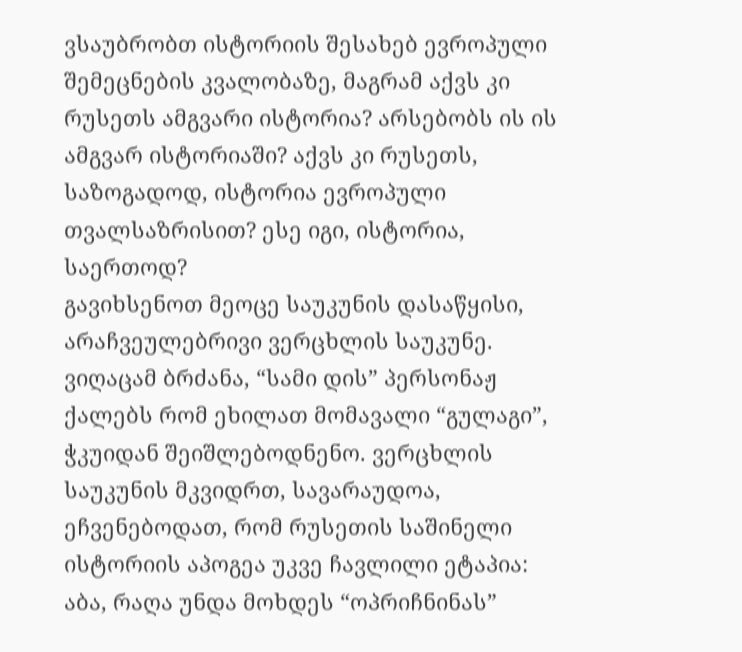ვსაუბრობთ ისტორიის შესახებ ევროპული შემეცნების კვალობაზე, მაგრამ აქვს კი რუსეთს ამგვარი ისტორია? არსებობს ის ის ამგვარ ისტორიაში? აქვს კი რუსეთს, საზოგადოდ, ისტორია ევროპული თვალსაზრისით? ესე იგი, ისტორია, საერთოდ?
გავიხსენოთ მეოცე საუკუნის დასაწყისი, არაჩვეულებრივი ვერცხლის საუკუნე. ვიღაცამ ბრძანა, “სამი დის” პერსონაჟ ქალებს რომ ეხილათ მომავალი “გულაგი”, ჭკუიდან შეიშლებოდნენო. ვერცხლის საუკუნის მკვიდრთ, სავარაუდოა, ეჩვენებოდათ, რომ რუსეთის საშინელი ისტორიის აპოგეა უკვე ჩავლილი ეტაპია: აბა, რაღა უნდა მოხდეს “ოპრიჩნინას”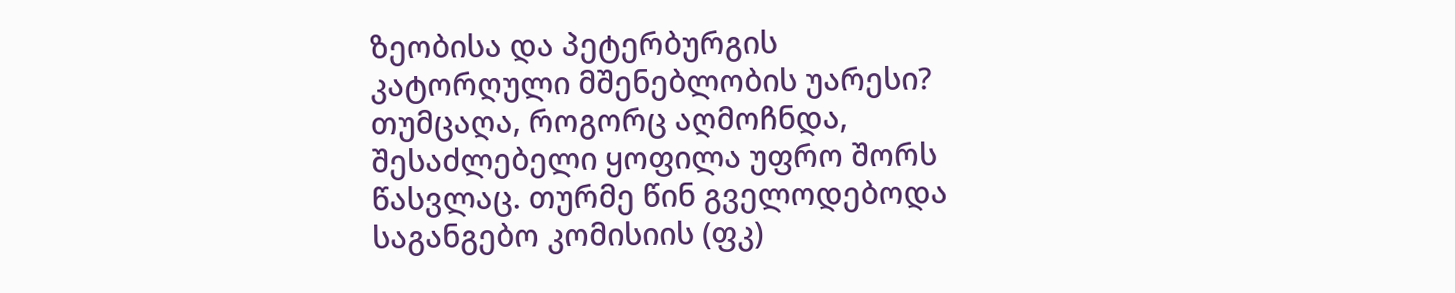ზეობისა და პეტერბურგის კატორღული მშენებლობის უარესი? თუმცაღა, როგორც აღმოჩნდა, შესაძლებელი ყოფილა უფრო შორს წასვლაც. თურმე წინ გველოდებოდა საგანგებო კომისიის (ფკ)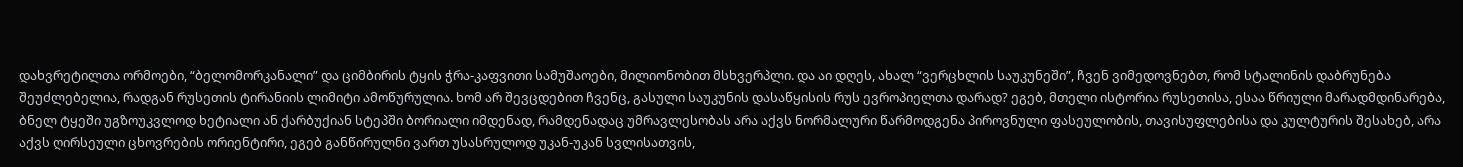დახვრეტილთა ორმოები, “ბელომორკანალი” და ციმბირის ტყის ჭრა-კაფვითი სამუშაოები, მილიონობით მსხვერპლი. და აი დღეს, ახალ “ვერცხლის საუკუნეში”, ჩვენ ვიმედოვნებთ, რომ სტალინის დაბრუნება შეუძლებელია, რადგან რუსეთის ტირანიის ლიმიტი ამოწურულია. ხომ არ შევცდებით ჩვენც, გასული საუკუნის დასაწყისის რუს ევროპიელთა დარად? ეგებ, მთელი ისტორია რუსეთისა, ესაა წრიული მარადმდინარება, ბნელ ტყეში უგზოუკვლოდ ხეტიალი ან ქარბუქიან სტეპში ბორიალი იმდენად, რამდენადაც უმრავლესობას არა აქვს ნორმალური წარმოდგენა პიროვნული ფასეულობის, თავისუფლებისა და კულტურის შესახებ, არა აქვს ღირსეული ცხოვრების ორიენტირი, ეგებ განწირულნი ვართ უსასრულოდ უკან-უკან სვლისათვის,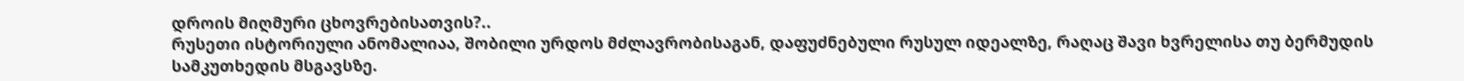დროის მიღმური ცხოვრებისათვის?..
რუსეთი ისტორიული ანომალიაა, შობილი ურდოს მძლავრობისაგან, დაფუძნებული რუსულ იდეალზე, რაღაც შავი ხვრელისა თუ ბერმუდის სამკუთხედის მსგავსზე.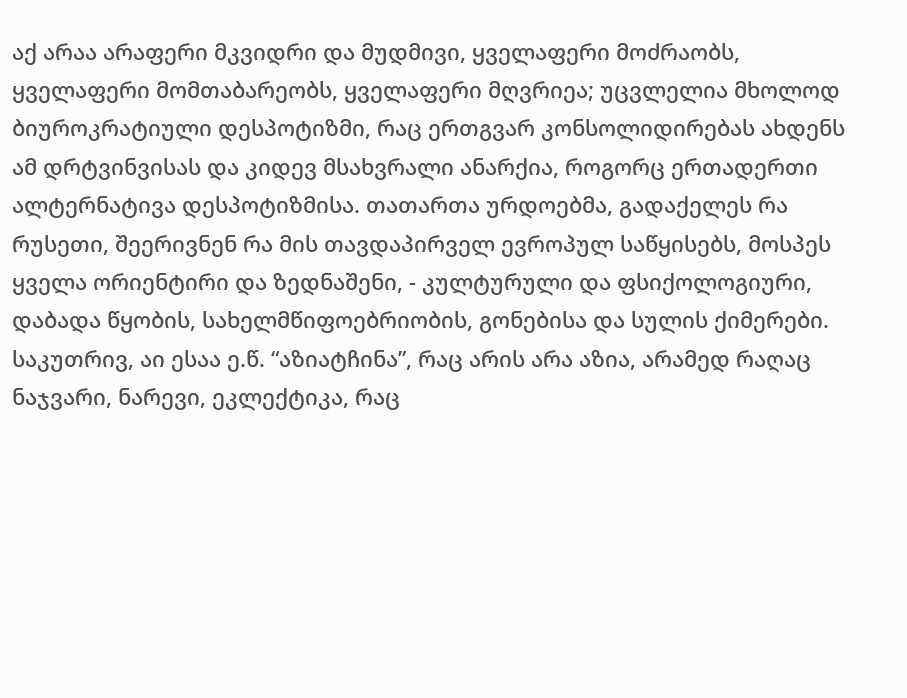აქ არაა არაფერი მკვიდრი და მუდმივი, ყველაფერი მოძრაობს, ყველაფერი მომთაბარეობს, ყველაფერი მღვრიეა; უცვლელია მხოლოდ ბიუროკრატიული დესპოტიზმი, რაც ერთგვარ კონსოლიდირებას ახდენს ამ დრტვინვისას და კიდევ მსახვრალი ანარქია, როგორც ერთადერთი ალტერნატივა დესპოტიზმისა. თათართა ურდოებმა, გადაქელეს რა რუსეთი, შეერივნენ რა მის თავდაპირველ ევროპულ საწყისებს, მოსპეს ყველა ორიენტირი და ზედნაშენი, - კულტურული და ფსიქოლოგიური, დაბადა წყობის, სახელმწიფოებრიობის, გონებისა და სულის ქიმერები. საკუთრივ, აი ესაა ე.წ. “აზიატჩინა”, რაც არის არა აზია, არამედ რაღაც ნაჯვარი, ნარევი, ეკლექტიკა, რაც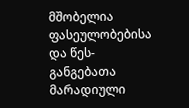მშობელია ფასეულობებისა და წეს-განგებათა მარადიული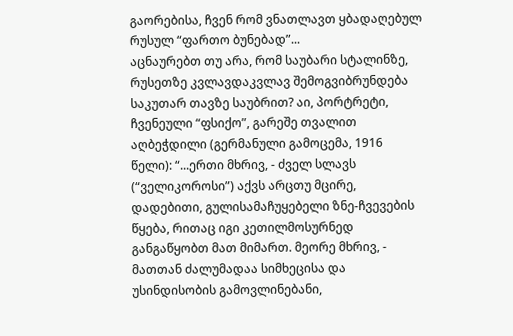გაორებისა, ჩვენ რომ ვნათლავთ ყბადაღებულ რუსულ “ფართო ბუნებად”...
აცნაურებთ თუ არა, რომ საუბარი სტალინზე, რუსეთზე კვლავდაკვლავ შემოგვიბრუნდება საკუთარ თავზე საუბრით? აი, პორტრეტი, ჩვენეული “ფსიქო”, გარეშე თვალით აღბეჭდილი (გერმანული გამოცემა, 1916 წელი): “...ერთი მხრივ, - ძველ სლავს (“ველიკოროსი”) აქვს არცთუ მცირე, დადებითი, გულისამაჩუყებელი ზნე-ჩვევების წყება, რითაც იგი კეთილმოსურნედ განგაწყობთ მათ მიმართ. მეორე მხრივ, - მათთან ძალუმადაა სიმხეცისა და უსინდისობის გამოვლინებანი,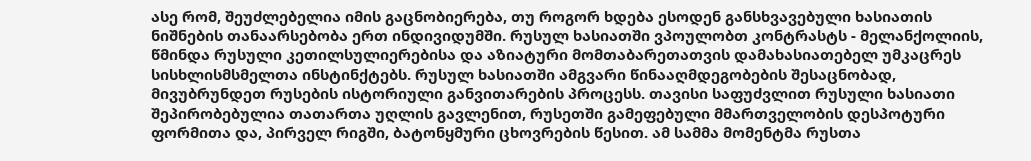ასე რომ, შეუძლებელია იმის გაცნობიერება, თუ როგორ ხდება ესოდენ განსხვავებული ხასიათის ნიშნების თანაარსებობა ერთ ინდივიდუმში. რუსულ ხასიათში ვპოულობთ კონტრასტს - მელანქოლიის, წმინდა რუსული კეთილსულიერებისა და აზიატური მომთაბარეთათვის დამახასიათებელ უმკაცრეს სისხლისმსმელთა ინსტინქტებს. რუსულ ხასიათში ამგვარი წინააღმდეგობების შესაცნობად, მივუბრუნდეთ რუსების ისტორიული განვითარების პროცესს. თავისი საფუძვლით რუსული ხასიათი შეპირობებულია თათართა უღლის გავლენით, რუსეთში გამეფებული მმართველობის დესპოტური ფორმითა და, პირველ რიგში, ბატონყმური ცხოვრების წესით. ამ სამმა მომენტმა რუსთა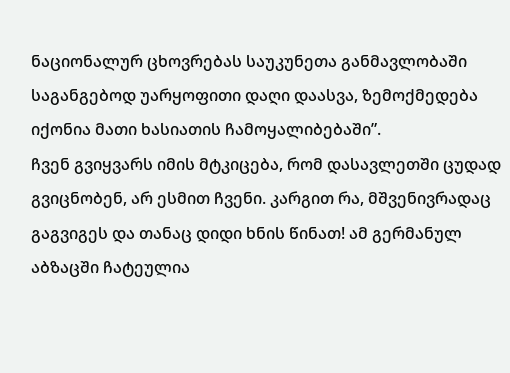ნაციონალურ ცხოვრებას საუკუნეთა განმავლობაში საგანგებოდ უარყოფითი დაღი დაასვა, ზემოქმედება იქონია მათი ხასიათის ჩამოყალიბებაში”.
ჩვენ გვიყვარს იმის მტკიცება, რომ დასავლეთში ცუდად გვიცნობენ, არ ესმით ჩვენი. კარგით რა, მშვენივრადაც გაგვიგეს და თანაც დიდი ხნის წინათ! ამ გერმანულ აბზაცში ჩატეულია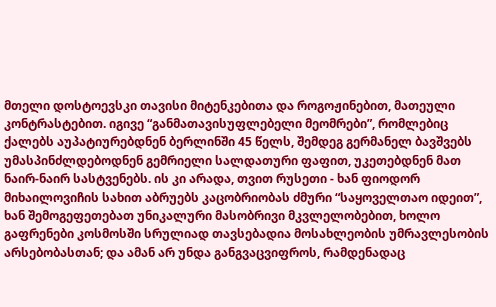მთელი დოსტოევსკი თავისი მიტენკებითა და როგოჟინებით, მათეული კონტრასტებით. იგივე “განმათავისუფლებელი მეომრები”, რომლებიც ქალებს აუპატიურებდნენ ბერლინში 45 წელს, შემდეგ გერმანელ ბავშვებს უმასპინძლდებოდნენ გემრიელი სალდათური ფაფით, უკეთებდნენ მათ ნაირ-ნაირ სასტვენებს. ის კი არადა, თვით რუსეთი - ხან ფიოდორ მიხაილოვიჩის სახით აბრუებს კაცობრიობას ძმური “საყოველთაო იდეით”, ხან შემოგეფეთებათ უნიკალური მასობრივი მკვლელობებით, ხოლო გაფრენები კოსმოსში სრულიად თავსებადია მოსახლეობის უმრავლესობის არსებობასთან; და ამან არ უნდა განგვაცვიფროს, რამდენადაც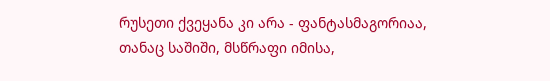რუსეთი ქვეყანა კი არა - ფანტასმაგორიაა, თანაც საშიში, მსწრაფი იმისა,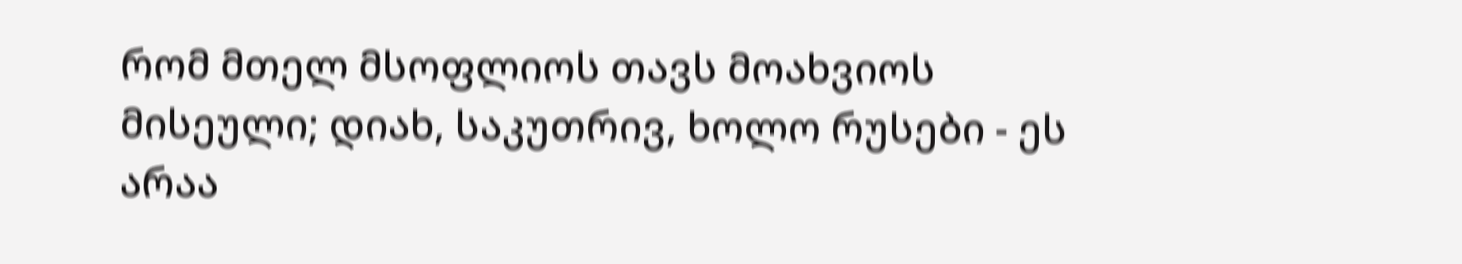რომ მთელ მსოფლიოს თავს მოახვიოს მისეული; დიახ, საკუთრივ, ხოლო რუსები - ეს არაა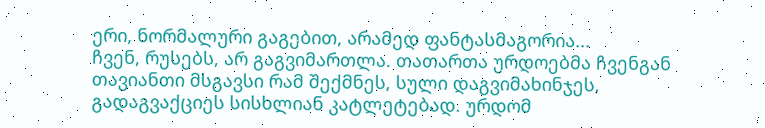ერი, ნორმალური გაგებით, არამედ ფანტასმაგორია...
ჩვენ, რუსებს, არ გაგვიმართლა. თათართა ურდოებმა ჩვენგან თავიანთი მსგავსი რამ შექმნეს, სული დაგვიმახინჯეს, გადაგვაქციეს სისხლიან კატლეტებად. ურდომ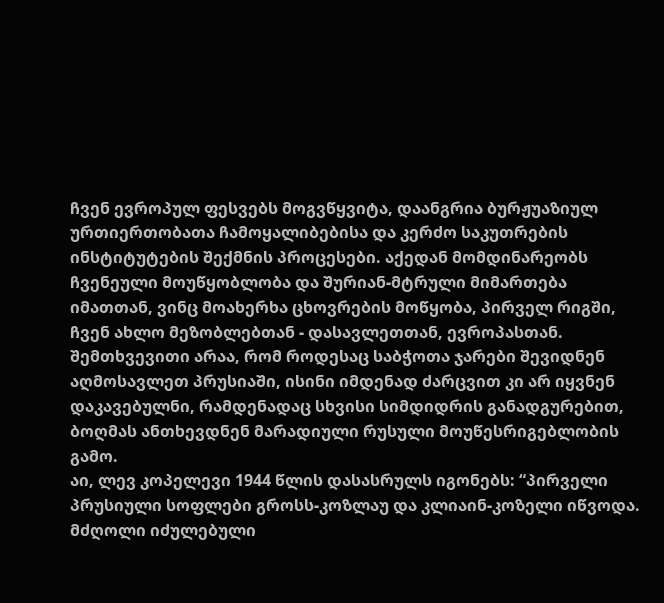ჩვენ ევროპულ ფესვებს მოგვწყვიტა, დაანგრია ბურჟუაზიულ ურთიერთობათა ჩამოყალიბებისა და კერძო საკუთრების ინსტიტუტების შექმნის პროცესები. აქედან მომდინარეობს ჩვენეული მოუწყობლობა და შურიან-მტრული მიმართება იმათთან, ვინც მოახერხა ცხოვრების მოწყობა, პირველ რიგში, ჩვენ ახლო მეზობლებთან - დასავლეთთან, ევროპასთან. შემთხვევითი არაა, რომ როდესაც საბჭოთა ჯარები შევიდნენ აღმოსავლეთ პრუსიაში, ისინი იმდენად ძარცვით კი არ იყვნენ დაკავებულნი, რამდენადაც სხვისი სიმდიდრის განადგურებით, ბოღმას ანთხევდნენ მარადიული რუსული მოუწესრიგებლობის გამო.
აი, ლევ კოპელევი 1944 წლის დასასრულს იგონებს: “პირველი პრუსიული სოფლები გროსს-კოზლაუ და კლიაინ-კოზელი იწვოდა. მძღოლი იძულებული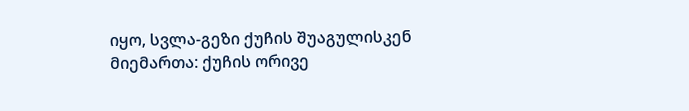იყო, სვლა-გეზი ქუჩის შუაგულისკენ მიემართა: ქუჩის ორივე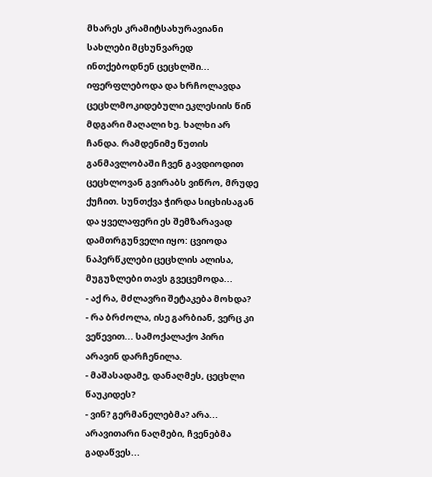მხარეს კრამიტსახურავიანი სახლები მცხუნვარედ ინთქებოდნენ ცეცხლში... იფერფლებოდა და ხრჩოლავდა ცეცხლმოკიდებული ეკლესიის წინ მდგარი მაღალი ხე. ხალხი არ ჩანდა. რამდენიმე წუთის განმავლობაში ჩვენ გავდიოდით ცეცხლოვან გვირაბს ვიწრო, მრუდე ქუჩით. სუნთქვა ჭირდა სიცხისაგან და ყველაფერი ეს შემზარავად დამთრგუნველი იყო: ცვიოდა ნაპერწკლები ცეცხლის ალისა, მუგუზლები თავს გვეცემოდა...
- აქ რა, მძლავრი შეტაკება მოხდა?
- რა ბრძოლა, ისე გარბიან, ვერც კი ვეწევით... სამოქალაქო პირი არავინ დარჩენილა.
- მაშასადამე, დანაღმეს, ცეცხლი წაუკიდეს?
- ვინ? გერმანელებმა? არა... არავითარი ნაღმები, ჩვენებმა გადაწვეს...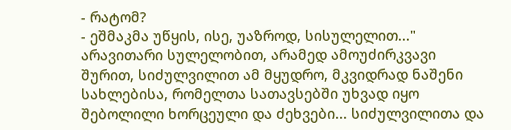- რატომ?
- ეშმაკმა უწყის, ისე, უაზროდ, სისულელით..."
არავითარი სულელობით, არამედ ამოუძირკვავი შურით, სიძულვილით ამ მყუდრო, მკვიდრად ნაშენი სახლებისა, რომელთა სათავსებში უხვად იყო შებოლილი ხორცეული და ძეხვები... სიძულვილითა და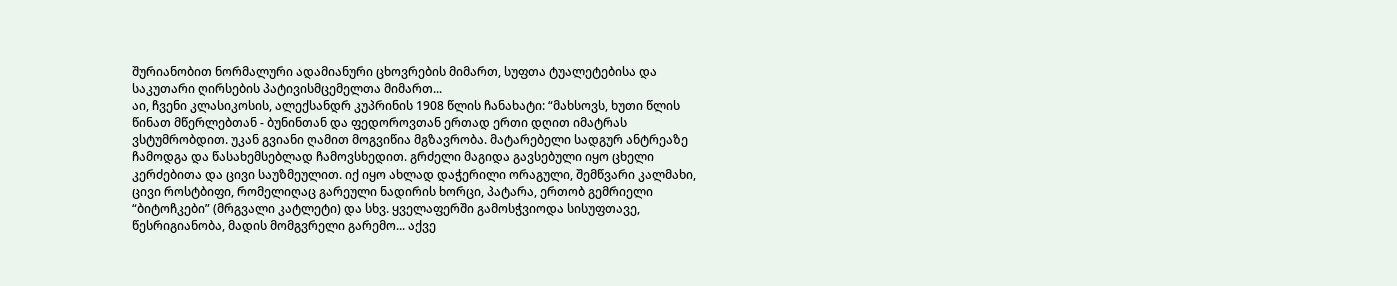შურიანობით ნორმალური ადამიანური ცხოვრების მიმართ, სუფთა ტუალეტებისა და საკუთარი ღირსების პატივისმცემელთა მიმართ...
აი, ჩვენი კლასიკოსის, ალექსანდრ კუპრინის 1908 წლის ჩანახატი: “მახსოვს, ხუთი წლის წინათ მწერლებთან - ბუნინთან და ფედოროვთან ერთად ერთი დღით იმატრას ვსტუმრობდით. უკან გვიანი ღამით მოგვიწია მგზავრობა. მატარებელი სადგურ ანტრეაზე ჩამოდგა და წასახემსებლად ჩამოვსხედით. გრძელი მაგიდა გავსებული იყო ცხელი კერძებითა და ცივი საუზმეულით. იქ იყო ახლად დაჭერილი ორაგული, შემწვარი კალმახი, ცივი როსტბიფი, რომელიღაც გარეული ნადირის ხორცი, პატარა, ერთობ გემრიელი “ბიტოჩკები” (მრგვალი კატლეტი) და სხვ. ყველაფერში გამოსჭვიოდა სისუფთავე, წესრიგიანობა, მადის მომგვრელი გარემო... აქვე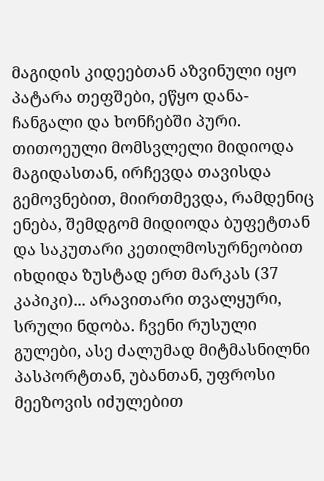მაგიდის კიდეებთან აზვინული იყო პატარა თეფშები, ეწყო დანა-ჩანგალი და ხონჩებში პური.
თითოეული მომსვლელი მიდიოდა მაგიდასთან, ირჩევდა თავისდა გემოვნებით, მიირთმევდა, რამდენიც ენება, შემდგომ მიდიოდა ბუფეტთან და საკუთარი კეთილმოსურნეობით იხდიდა ზუსტად ერთ მარკას (37 კაპიკი)... არავითარი თვალყური, სრული ნდობა. ჩვენი რუსული გულები, ასე ძალუმად მიტმასნილნი პასპორტთან, უბანთან, უფროსი მეეზოვის იძულებით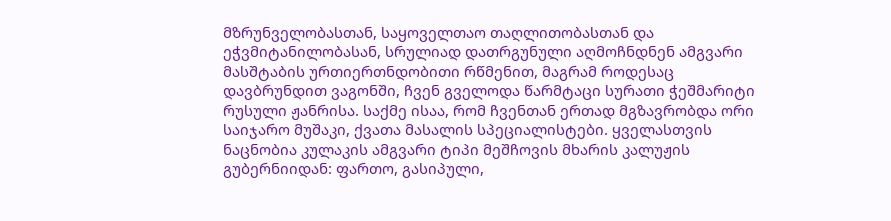მზრუნველობასთან, საყოველთაო თაღლითობასთან და ეჭვმიტანილობასან, სრულიად დათრგუნული აღმოჩნდნენ ამგვარი მასშტაბის ურთიერთნდობითი რწმენით, მაგრამ როდესაც დავბრუნდით ვაგონში, ჩვენ გველოდა წარმტაცი სურათი ჭეშმარიტი რუსული ჟანრისა. საქმე ისაა, რომ ჩვენთან ერთად მგზავრობდა ორი საიჯარო მუშაკი, ქვათა მასალის სპეციალისტები. ყველასთვის ნაცნობია კულაკის ამგვარი ტიპი მეშჩოვის მხარის კალუჟის გუბერნიიდან: ფართო, გასიპული,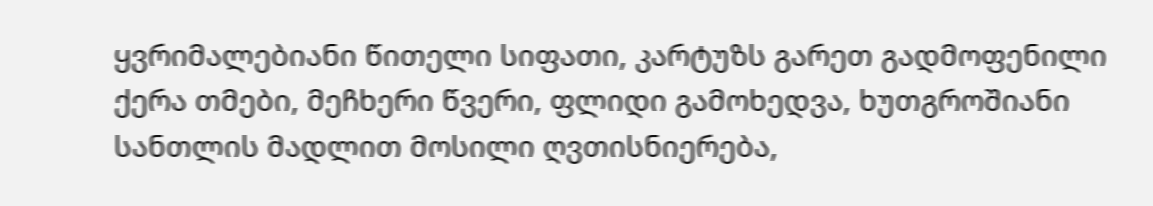ყვრიმალებიანი წითელი სიფათი, კარტუზს გარეთ გადმოფენილი ქერა თმები, მეჩხერი წვერი, ფლიდი გამოხედვა, ხუთგროშიანი სანთლის მადლით მოსილი ღვთისნიერება,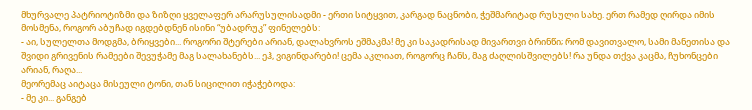მხურვალე პატრიოტიზმი და ზიზღი ყველაფერ არარუსულისადმი - ერთი სიტყვით, კარგად ნაცნობი, ჭეშმარიტად რუსული სახე. ერთ რამედ ღირდა იმის მოსმენა, როგორ აბუჩად იგდებდნენ ისინი “უბადრუკ” ფინელებს:
- აი, სულელთა მოდგმა, ბრიყვები... როგორი შტერები არიან, დალახვროს ეშმაკმა! მე კი საკადრისად მივართვი ბრინწი; რომ დავითვალო, სამი მანეთისა და შვიდი გრივენის რამეები შევუჭამე მაგ სალახანებს... ეჰ, ვიგინდარები! ცემა აკლიათ, როგორც ჩანს, მაგ ძაღლისშვილებს! რა უნდა თქვა კაცმა, ჩუხონცები არიან, რაღა...
მეორემაც აიტაცა მისეული ტონი, თან სიცილით იჭაჭებოდა:
- მე კი... განგებ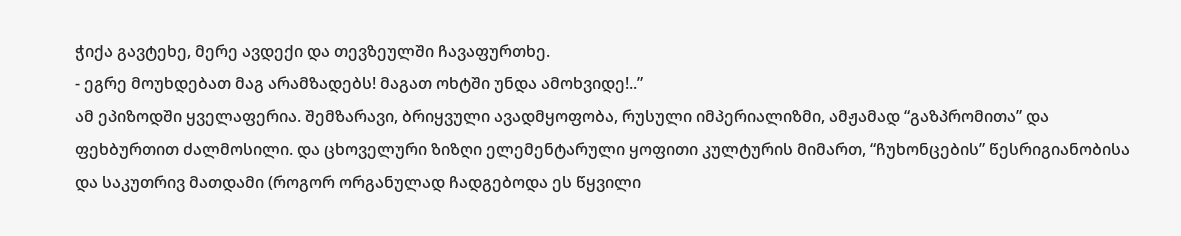ჭიქა გავტეხე, მერე ავდექი და თევზეულში ჩავაფურთხე.
- ეგრე მოუხდებათ მაგ არამზადებს! მაგათ ოხტში უნდა ამოხვიდე!..”
ამ ეპიზოდში ყველაფერია. შემზარავი, ბრიყვული ავადმყოფობა, რუსული იმპერიალიზმი, ამჟამად “გაზპრომითა” და ფეხბურთით ძალმოსილი. და ცხოველური ზიზღი ელემენტარული ყოფითი კულტურის მიმართ, “ჩუხონცების” წესრიგიანობისა და საკუთრივ მათდამი (როგორ ორგანულად ჩადგებოდა ეს წყვილი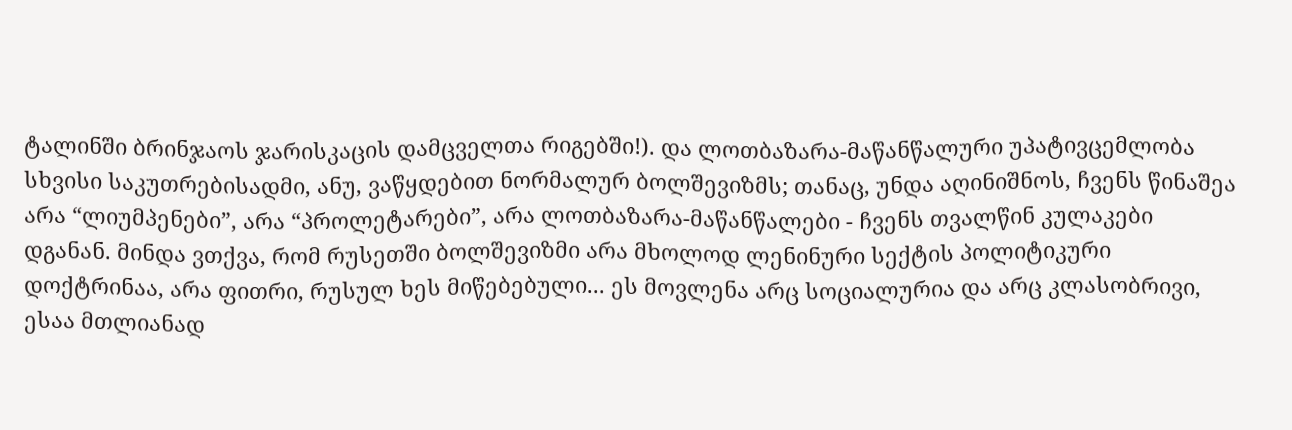ტალინში ბრინჯაოს ჯარისკაცის დამცველთა რიგებში!). და ლოთბაზარა-მაწანწალური უპატივცემლობა სხვისი საკუთრებისადმი, ანუ, ვაწყდებით ნორმალურ ბოლშევიზმს; თანაც, უნდა აღინიშნოს, ჩვენს წინაშეა არა “ლიუმპენები”, არა “პროლეტარები”, არა ლოთბაზარა-მაწანწალები - ჩვენს თვალწინ კულაკები დგანან. მინდა ვთქვა, რომ რუსეთში ბოლშევიზმი არა მხოლოდ ლენინური სექტის პოლიტიკური დოქტრინაა, არა ფითრი, რუსულ ხეს მიწებებული... ეს მოვლენა არც სოციალურია და არც კლასობრივი, ესაა მთლიანად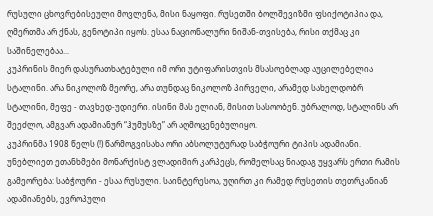რუსული ცხოვრებისეული მოვლენა, მისი ნაყოფი. რუსეთში ბოლშევიზმი ფსიქოტიპია და, ღმერთმა არ ქნას, გენოტიპი იყოს. ესაა ნაციონალური ნიშან-თვისება, რისი თქმაც კი საშინელებაა...
კუპრინის მიერ დასურათხატებული იმ ორი უტიფარისთვის მსასოებლად აუცილებელია სტალინი. არა ნიკოლოზ მეორე, არა თუნდაც ნიკოლოზ პირველი, არამედ სახელდობრ სტალინი, მეფე - თავხედ-უდიერი. ისინი მას ელიან, მისით სასოობენ. უბრალოდ, სტალინს არ შეეძლო, ამგვარ ადამიანურ “ჰუმუსზე” არ აღმოცენებულიყო.
კუპრინმა 1908 წელს (!) წარმოგვისახა ორი აბსოლუტურად საბჭოური ტიპის ადამიანი. უნებლიეთ ეთანხმები მონარქისტ ვლადიმირ კარპეცს, რომელსაც ნიადაგ უყვარს ერთი რამის გამეორება: საბჭოური - ესაა რუსული. საინტერესოა, უღირთ კი რამედ რუსეთის თეთრკანიან ადამიანებს, ევროპული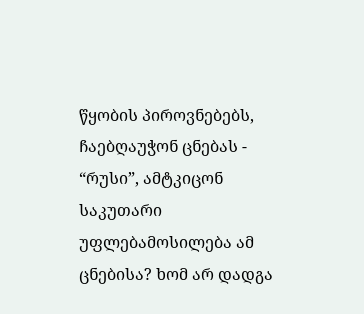წყობის პიროვნებებს, ჩაებღაუჭონ ცნებას - “რუსი”, ამტკიცონ საკუთარი უფლებამოსილება ამ ცნებისა? ხომ არ დადგა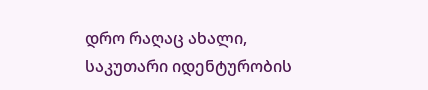დრო რაღაც ახალი, საკუთარი იდენტურობის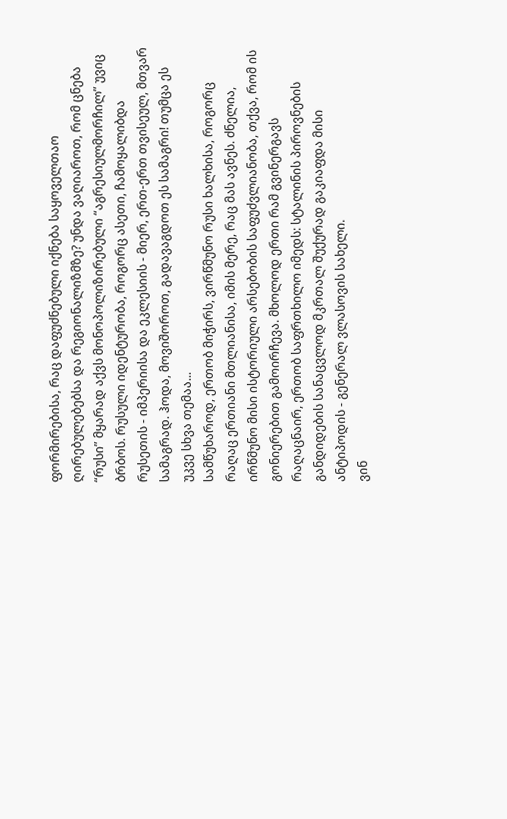ფორმირებისა, რაც დაფუძნებული იქნება საყოველთაო ღირებულებებსა და რეგიონალიზმზე? უნდა ვაღიაროთ, რომ ცნება “რუსი” მყარად აქვს მონოპოლიზირებული “აგრესიულმორჩილ” უვიც ბრბოს. რუსული იდენტურობა, როგორც ასეთი, ჩამოყალიბდა რუსეთის - იმპერიისა და ეკლესიის - მიერ, ერთ-ერთ თვისეულ, მთვარ სამაგრად. ჰოდა, მოვიშოროთ, გადავაგდოთ ეს სამაგრი! თუმცა ეს უკვე სხვა თემაა...
სამწუხაროდ, ერთობ მიჭირს, ვირწმუნო რუსი ხალხისა, როგორც რაღაც ერთიანი მთლიანისა, იმის მერე, რაც მას ავნეს. ძნელია, ირწმუნო მისი ისტორიული არსებობის საფუძვლიანობა, თქვა, რომ ის გონიერებით გამოირჩევა. მხოლოდ ერთი რამ გვინერგავს რაღაცნაირ, ერთობ საფრთხილო იმედს: სტალინის პიროვნების განდიდების სანაცვლოდ მკრთალ შუქურად გაკიაფდა მისი ანტიპოდის - გენერალ ვლასოვის სახელი.
ვინ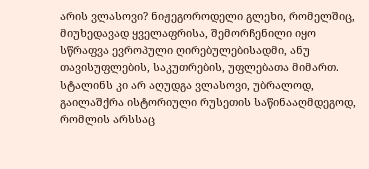არის ვლასოვი? ნიჟეგოროდელი გლეხი, რომელშიც, მიუხედავად ყველაფრისა, შემორჩენილი იყო სწრაფვა ევროპული ღირებულებისადმი, ანუ თავისუფლების, საკუთრების, უფლებათა მიმართ. სტალინს კი არ აღუდგა ვლასოვი, უბრალოდ, გაილაშქრა ისტორიული რუსეთის საწინააღმდეგოდ, რომლის არსსაც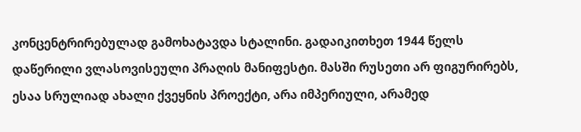კონცენტრირებულად გამოხატავდა სტალინი. გადაიკითხეთ 1944 წელს დაწერილი ვლასოვისეული პრაღის მანიფესტი. მასში რუსეთი არ ფიგურირებს, ესაა სრულიად ახალი ქვეყნის პროექტი, არა იმპერიული, არამედ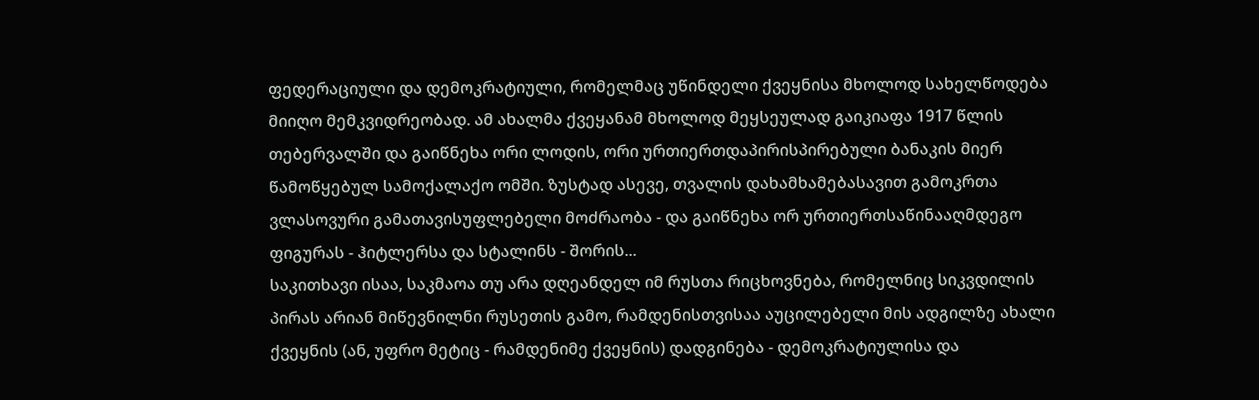ფედერაციული და დემოკრატიული, რომელმაც უწინდელი ქვეყნისა მხოლოდ სახელწოდება მიიღო მემკვიდრეობად. ამ ახალმა ქვეყანამ მხოლოდ მეყსეულად გაიკიაფა 1917 წლის თებერვალში და გაიწნეხა ორი ლოდის, ორი ურთიერთდაპირისპირებული ბანაკის მიერ წამოწყებულ სამოქალაქო ომში. ზუსტად ასევე, თვალის დახამხამებასავით გამოკრთა ვლასოვური გამათავისუფლებელი მოძრაობა - და გაიწნეხა ორ ურთიერთსაწინააღმდეგო ფიგურას - ჰიტლერსა და სტალინს - შორის...
საკითხავი ისაა, საკმაოა თუ არა დღეანდელ იმ რუსთა რიცხოვნება, რომელნიც სიკვდილის პირას არიან მიწევნილნი რუსეთის გამო, რამდენისთვისაა აუცილებელი მის ადგილზე ახალი ქვეყნის (ან, უფრო მეტიც - რამდენიმე ქვეყნის) დადგინება - დემოკრატიულისა და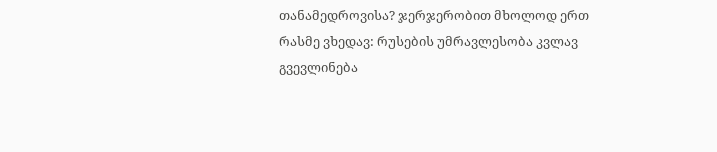თანამედროვისა? ჯერჯერობით მხოლოდ ერთ რასმე ვხედავ: რუსების უმრავლესობა კვლავ გვევლინება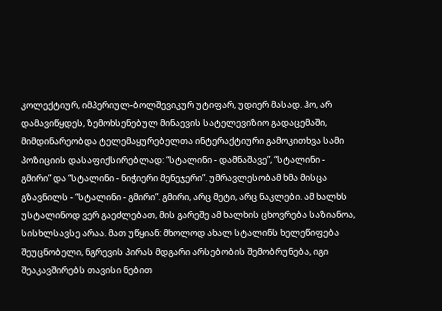კოლექტიურ, იმპერიულ-ბოლშევიკურ უტიფარ, უდიერ მასად. ჰო, არ დამავიწყდეს, ზემოხსენებულ მინაევის სატელევიზიო გადაცემაში, მიმდინარეობდა ტელემაყურებელთა ინტერაქტიური გამოკითხვა სამი პოზიციის დასაფიქსირებლად: “სტალინი - დამნაშავე”, “სტალინი - გმირი” და “სტალინი - ნიჭიერი მენეჯერი”. უმრავლესობამ ხმა მისცა გზავნილს - “სტალინი - გმირი”. გმირი, არც მეტი, არც ნაკლები. ამ ხალხს უსტალინოდ ვერ გაეძლებათ, მის გარეშე ამ ხალხის ცხოვრება საზიანოა, სისხლსავსე არაა. მათ უწყიან: მხოლოდ ახალ სტალინს ხელეწიფება შეუცნობელი, ნგრევის პირას მდგარი არსებობის შემობრუნება, იგი შეაკავშირებს თავისი ნებით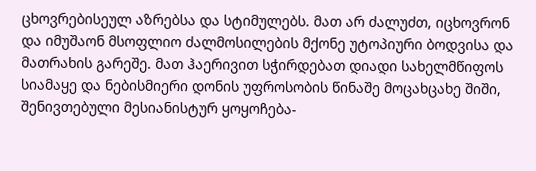ცხოვრებისეულ აზრებსა და სტიმულებს. მათ არ ძალუძთ, იცხოვრონ და იმუშაონ მსოფლიო ძალმოსილების მქონე უტოპიური ბოდვისა და მათრახის გარეშე. მათ ჰაერივით სჭირდებათ დიადი სახელმწიფოს სიამაყე და ნებისმიერი დონის უფროსობის წინაშე მოცახცახე შიში, შენივთებული მესიანისტურ ყოყოჩება-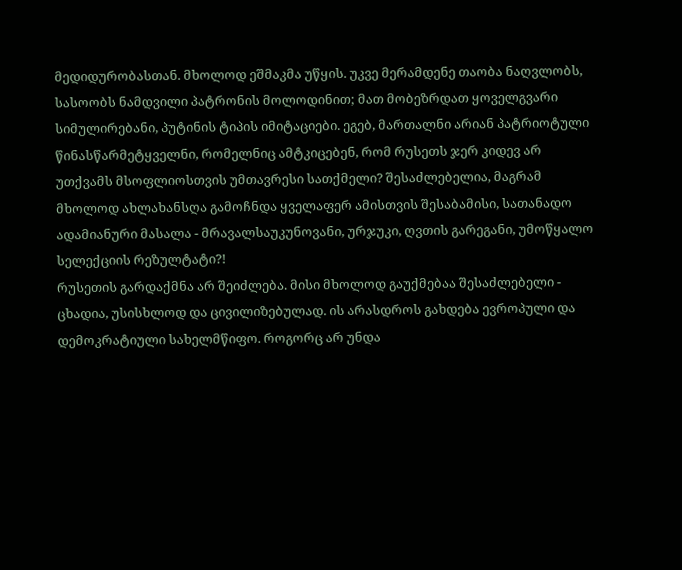მედიდურობასთან. მხოლოდ ეშმაკმა უწყის. უკვე მერამდენე თაობა ნაღვლობს, სასოობს ნამდვილი პატრონის მოლოდინით; მათ მობეზრდათ ყოველგვარი სიმულირებანი, პუტინის ტიპის იმიტაციები. ეგებ, მართალნი არიან პატრიოტული წინასწარმეტყველნი, რომელნიც ამტკიცებენ, რომ რუსეთს ჯერ კიდევ არ უთქვამს მსოფლიოსთვის უმთავრესი სათქმელი? შესაძლებელია, მაგრამ მხოლოდ ახლახანსღა გამოჩნდა ყველაფერ ამისთვის შესაბამისი, სათანადო ადამიანური მასალა - მრავალსაუკუნოვანი, ურჯუკი, ღვთის გარეგანი, უმოწყალო სელექციის რეზულტატი?!
რუსეთის გარდაქმნა არ შეიძლება. მისი მხოლოდ გაუქმებაა შესაძლებელი - ცხადია, უსისხლოდ და ცივილიზებულად. ის არასდროს გახდება ევროპული და დემოკრატიული სახელმწიფო. როგორც არ უნდა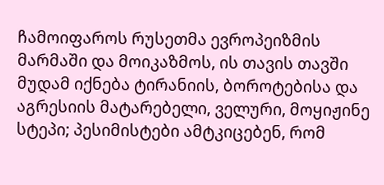ჩამოიფაროს რუსეთმა ევროპეიზმის მარმაში და მოიკაზმოს, ის თავის თავში მუდამ იქნება ტირანიის, ბოროტებისა და აგრესიის მატარებელი, ველური, მოყიჟინე სტეპი; პესიმისტები ამტკიცებენ, რომ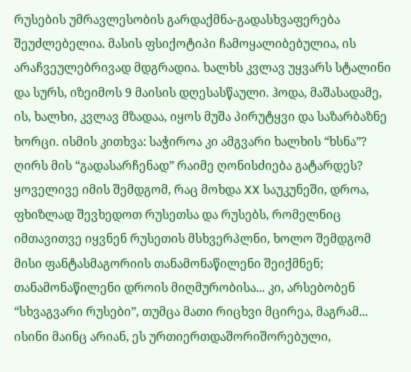რუსების უმრავლესობის გარდაქმნა-გადასხვაფერება შეუძლებელია. მასის ფსიქოტიპი ჩამოყალიბებულია, ის არაჩვეულებრივად მდგრადია. ხალხს კვლავ უყვარს სტალინი და სურს, იზეიმოს 9 მაისის დღესასწაული. ჰოდა, მაშასადამე, ის, ხალხი, კვლავ მზადაა, იყოს მუშა პირუტყვი და საზარბაზნე ხორცი. ისმის კითხვა: საჭიროა კი ამგვარი ხალხის “ხსნა”? ღირს მის “გადასარჩენად” რაიმე ღონისძიება გატარდეს? ყოველივე იმის შემდგომ, რაც მოხდა XX საუკუნეში, დროა, ფხიზლად შევხედოთ რუსეთსა და რუსებს, რომელნიც იმთავითვე იყვნენ რუსეთის მსხვერპლნი, ხოლო შემდგომ მისი ფანტასმაგორიის თანამონაწილენი შეიქმნენ; თანამონაწილენი დროის მიღმურობისა... კი, არსებობენ “სხვაგვარი რუსები”, თუმცა მათი რიცხვი მცირეა, მაგრამ... ისინი მაინც არიან, ეს ურთიერთდაშორიშორებული,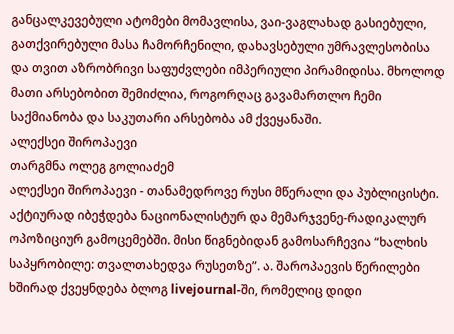განცალკევებული ატომები მომავლისა, ვაი-ვაგლახად გასიებული, გათქვირებული მასა ჩამორჩენილი, დახავსებული უმრავლესობისა და თვით აზრობრივი საფუძვლები იმპერიული პირამიდისა. მხოლოდ მათი არსებობით შემიძლია, როგორღაც გავამართლო ჩემი საქმიანობა და საკუთარი არსებობა ამ ქვეყანაში.
ალექსეი შიროპაევი
თარგმნა ოლეგ გოლიაძემ
ალექსეი შიროპაევი - თანამედროვე რუსი მწერალი და პუბლიცისტი. აქტიურად იბეჭდება ნაციონალისტურ და მემარჯვენე-რადიკალურ ოპოზიციურ გამოცემებში. მისი წიგნებიდან გამოსარჩევია “ხალხის საპყრობილე: თვალთახედვა რუსეთზე”. ა. შაროპაევის წერილები ხშირად ქვეყნდება ბლოგ livejournal-ში, რომელიც დიდი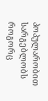პოპულარობით სარგებლობს როგორც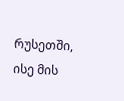რუსეთში,
ისე მის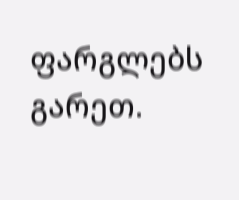ფარგლებს გარეთ.